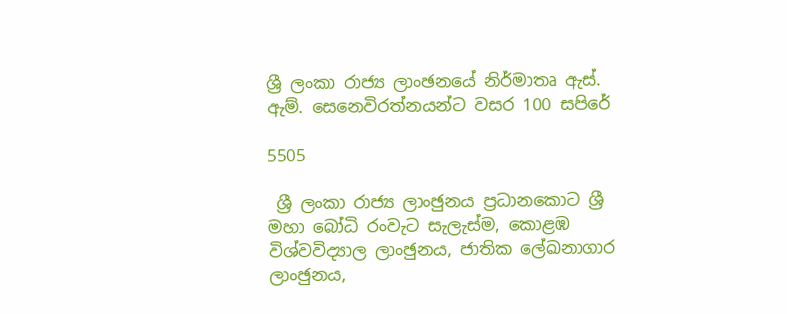ශ්‍රී ලංකා රාජ්‍ය ලාංඡනයේ නිර්මාතෘ ඇස්. ඇම්. සෙනෙවිරත්නයන්ට වසර 100 සපිරේ

5505

 ශ්‍රී ලංකා රාජ්‍ය ලාංඡුනය ප්‍රධානකොට ශ්‍රී මහා බෝධි රංවැට සැලැස්ම, කොළඹ විශ්වවිද්‍යාල ලාංඡුනය, ජාතික ලේඛනාගාර ලාංඡුනය,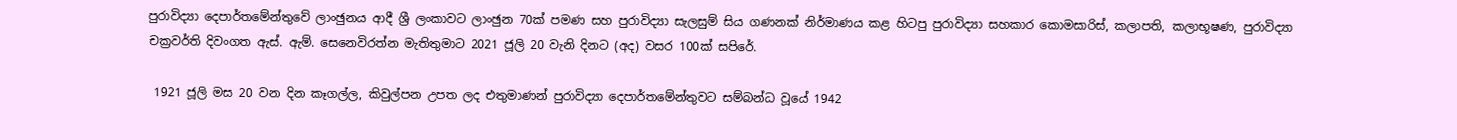පුරාවිද්‍යා දෙපාර්තමේන්තුවේ ලාංඡුනය ආදී ශ්‍රී ලංකාවට ලාංඡුන 70ක් පමණ සහ පුරාවිද්‍යා සැලසුම් සිය ගණනක් නිර්මාණය කළ හිටපු පුරාවිද්‍යා සහකාර කොමසාරිස්, කලාපති, කලාභූෂණ, පුරාවිද්‍යා චක්‍රවර්ති දිවංගත ඇස්. ඇම්. සෙනෙවිරත්න මැතිතුමාට 2021 ජූලි 20 වැනි දිනට (අද) වසර 100ක් සපිරේ.

 1921 ජූලි මස 20 වන දින කෑගල්ල, කිවුල්පන උපත ලද එතුමාණන් පුරාවිද්‍යා දෙපාර්තමේන්තුවට සම්බන්ධ වූයේ 1942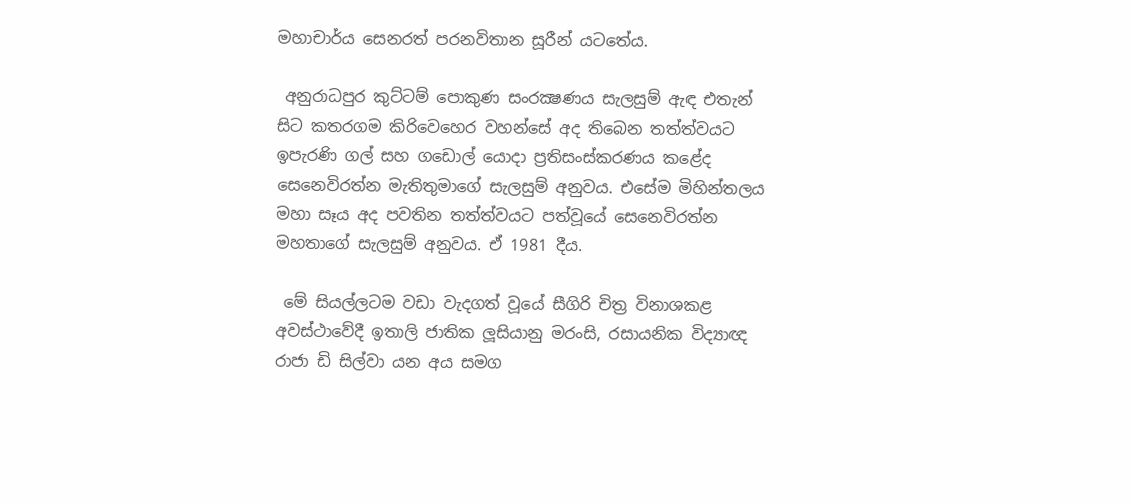මහාචාර්ය සෙනරත් පරනවිතාන සූරීන් යටතේය.

 අනුරාධපුර කුට්ටම් පොකුණ සංරක්‍ෂණය සැලසුම් ඇඳ එතැන් සිට කතරගම කිරිවෙහෙර වහන්සේ අද තිබෙන තත්ත්වයට ඉපැරණි ගල් සහ ගඩොල් යොදා ප්‍රතිසංස්කරණය කළේද සෙනෙවිරත්න මැතිතුමාගේ සැලසුම් අනුවය. එසේම මිහින්තලය මහා සෑය අද පවතින තත්ත්වයට පත්වූයේ සෙනෙවිරත්න මහතාගේ සැලසුම් අනුවය. ඒ 1981 දීය.

 මේ සියල්ලටම වඩා වැදගත් වූයේ සීගිරි චිත්‍ර විනාශකළ අවස්ථාවේදී ඉතාලි ජාතික ලූසියානු මරංසි, රසායනික විද්‍යාඥ රාජා ඩි සිල්වා යන අය සමග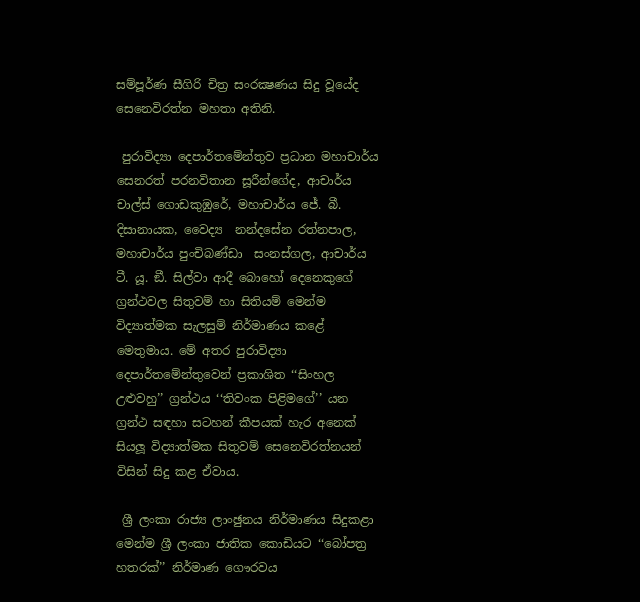සම්පූර්ණ සීගිරි චිත්‍ර සංරක්‍ෂණය සිදු වූයේද සෙනෙවිරත්න මහතා අතිනි.

 පුරාවිද්‍යා දෙපාර්තමේන්තුව ප්‍රධාන මහාචාර්ය සෙනරත් පරනවිතාන සූරීන්ගේද, ආචාර්ය චාල්ස් ගොඩකුඹුරේ, මහාචාර්ය ජේ. බී. දිසානායක, වෛද්‍ය  නන්දසේන රත්නපාල, මහාචාර්ය පුංචිබණ්ඩා  සංනස්ගල, ආචාර්ය ටී. යූ. ඞී. සිල්වා ආදී බොහෝ දෙනෙකුගේ ග්‍රන්ථවල සිතුවම් හා සිතියම් මෙන්ම විද්‍යාත්මක සැලසුම් නිර්මාණය කළේ මෙතුමාය. මේ අතර පුරාවිද්‍යා දෙපාර්තමේන්තුවෙන් ප්‍රකාශිත ‘‘සිංහල උළුවහු’’ ග්‍රන්ථය ‘‘තිවංක පිළිමගේ’’ යන ග්‍රන්ථ සඳහා සටහන් කීපයක් හැර අනෙක් සියලූ විද්‍යාත්මක සිතුවම් සෙනෙවිරත්නයන් විසින් සිදු කළ ඒවාය.

 ශ්‍රී ලංකා රාජ්‍ය ලාංඡුනය නිර්මාණය සිදුකළා මෙන්ම ශ්‍රී ලංකා ජාතික කොඩියට ‘‘බෝපත්‍ර හතරක්’’ නිර්මාණ ගෞරවය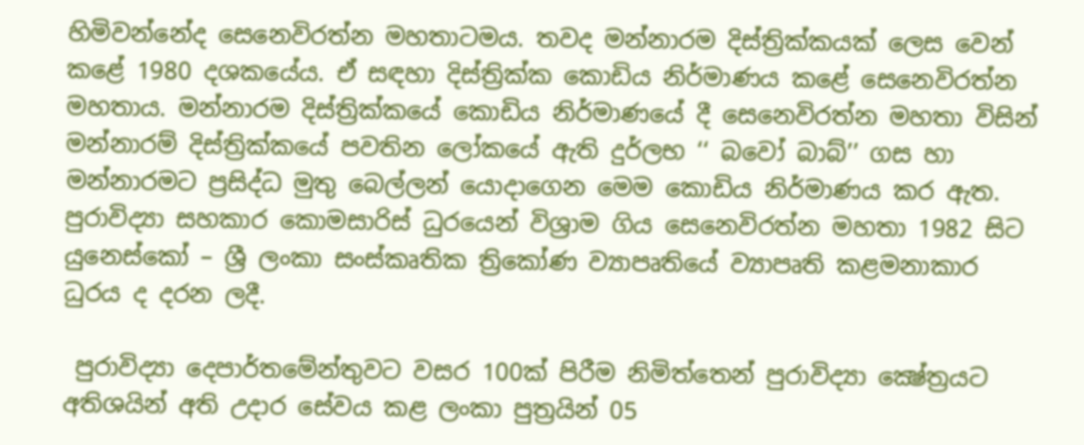හිමිවන්නේද සෙනෙවිරත්න මහතාටමය. තවද මන්නාරම දිස්ත්‍රික්කයක් ලෙස වෙන් කළේ 1980 දශකයේය. ඒ සඳහා දිස්ත්‍රික්ක කොඩිය නිර්මාණය කළේ සෙනෙවිරත්න මහතාය. මන්නාරම දිස්ත්‍රික්කයේ කොඩිය නිර්මාණයේ දී සෙනෙවිරත්න මහතා විසින් මන්නාරම් දිස්ත්‍රික්කයේ පවතින ලෝකයේ ඇති දුර්ලභ ‘‘ බවෝ බාබ්’’ ගස හා මන්නාරමට ප්‍රසිද්ධ මුතු බෙල්ලන් යොදාගෙන මෙම කොඩිය නිර්මාණය කර ඇත. පුරාවිද්‍යා සහකාර කොමසාරිස් ධුරයෙන් විශ්‍රාම ගිය සෙනෙවිරත්න මහතා 1982 සිට යුනෙස්කෝ – ශ්‍රී ලංකා සංස්කෘතික ත්‍රිකෝණ ව්‍යාපෘතියේ ව්‍යාපෘති කළමනාකාර ධුරය ද දරන ලදී.

 පුරාවිද්‍යා දෙපාර්තමේන්තුවට වසර 100ක් පිරීම නිමිත්තෙන් පුරාවිද්‍යා ක්‍ෂේත්‍රයට අතිශයින් අති උදාර සේවය කළ ලංකා පුත්‍රයින් 05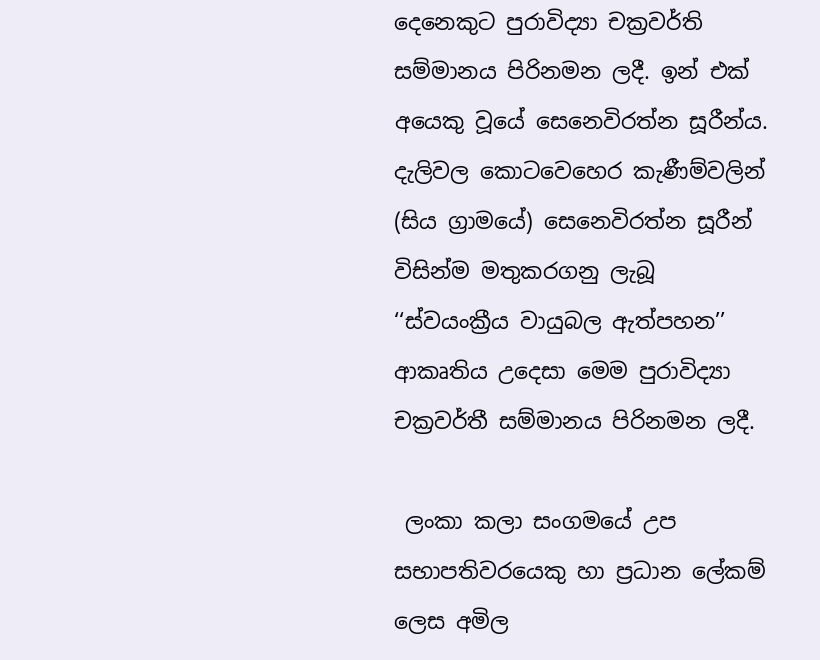දෙනෙකුට පුරාවිද්‍යා චක්‍රවර්ති සම්මානය පිරිනමන ලදී. ඉන් එක් අයෙකු වූයේ සෙනෙවිරත්න සූරීන්ය. දැලිවල කොටවෙහෙර කැණීම්වලින් (සිය ග්‍රාමයේ) සෙනෙවිරත්න සූරීන් විසින්ම මතුකරගනු ලැබූ ‘‘ස්වයංක්‍රීය වායුබල ඇත්පහන’’ ආකෘතිය උදෙසා මෙම පුරාවිද්‍යා චක්‍රවර්තී සම්මානය පිරිනමන ලදී.

 ලංකා කලා සංගමයේ උප සභාපතිවරයෙකු හා ප්‍රධාන ලේකම් ලෙස අමිල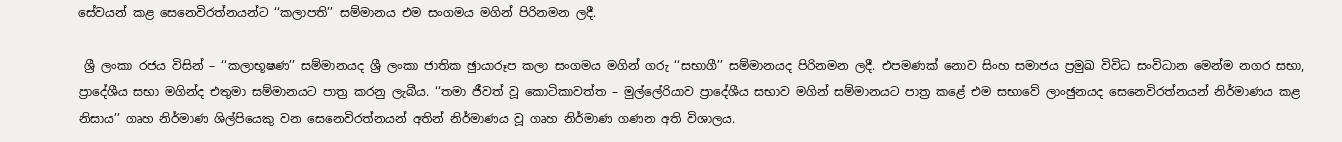සේවයන් කළ සෙනෙවිරත්නයන්ට ‘‘කලාපති’’ සම්මානය එම සංගමය මගින් පිරිනමන ලදී.

 ශ්‍රී ලංකා රජය විසින් – ‘‘කලාභූෂණ’’ සම්මානයද ශ්‍රී ලංකා ජාතික ඡුායාරූප කලා සංගමය මගින් ගරු ‘‘සභාගී’’ සම්මානයද පිරිනමන ලදී. එපමණක් නොව සිංහ සමාජය ප්‍රමුඛ විවිධ සංවිධාන මෙන්ම නගර සභා, ප්‍රාදේශීය සභා මගින්ද එතුමා සම්මානයට පාත්‍ර කරනු ලැබීය. ‘‘තමා ජීවත් වූ කොටිකාවත්ත – මුල්ලේරියාව ප්‍රාදේශීය සභාව මගින් සම්මානයට පාත්‍ර කළේ එම සභාවේ ලාංඡුනයද සෙනෙවිරත්නයන් නිර්මාණය කළ නිසාය’’ ගෘහ නිර්මාණ ශිල්පියෙකු වන සෙනෙවිරත්නයන් අතින් නිර්මාණය වූ ගෘහ නිර්මාණ ගණන අති විශාලය.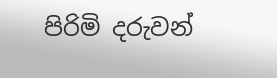පිරිමි දරුවන්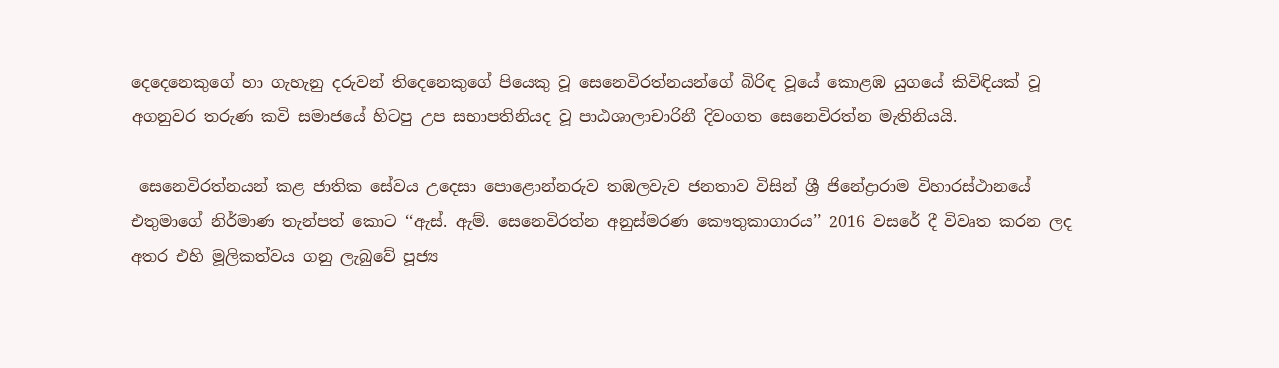දෙදෙනෙකුගේ හා ගැහැනු දරුවන් තිදෙනෙකුගේ පියෙකු වූ සෙනෙවිරත්නයන්ගේ බිරිඳ වූයේ කොළඹ යුගයේ කිවිඳියක් වූ අගනුවර තරුණ කවි සමාජයේ හිටපු උප සභාපතිනියද වූ පාඨශාලාචාරිනී දිවංගත සෙනෙවිරත්න මැතිනියයි.

 සෙනෙවිරත්නයන් කළ ජාතික සේවය උදෙසා පොළොන්නරුව තඹලවැව ජනතාව විසින් ශ්‍රී ජිනේද්‍රාරාම විහාරස්ථානයේ එතුමාගේ නිර්මාණ තැන්පත් කොට ‘‘ඇස්. ඇම්. සෙනෙවිරත්න අනුස්මරණ කෞතුකාගාරය’’ 2016 වසරේ දී විවෘත කරන ලද අතර එහි මූලිකත්වය ගනු ලැබුවේ පූජ්‍ය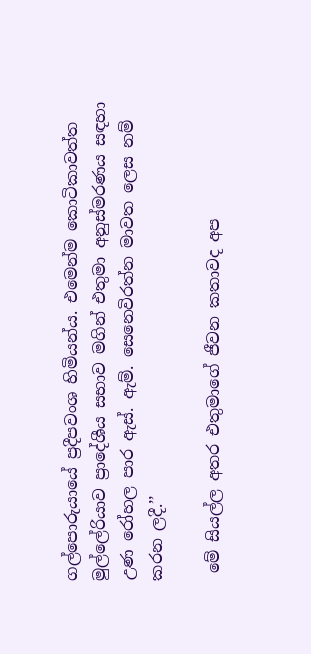ගල්පොරුයායේ ප්‍රදීපවංශ හිමියන්ය. එමෙන්ම කොටිකාවත්ත මුල්ලේරියාව ප්‍රාදේශීය සභාව මගින් එතුමා අනුස්මරණය සඳහා උණ රෝහල පාර ඇස්. ඇම්. සෙනෙවිරත්න මාවත ලෙස නම් කරන ලදී.’’

 මේ සියල්ල අතර එතුමාගේ ජීවන කතාවද අප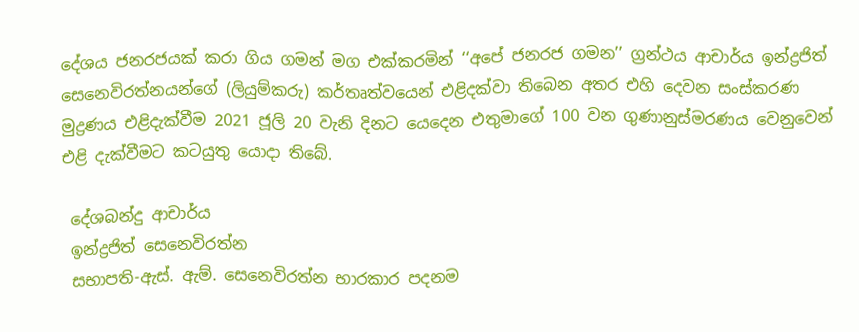දේශය ජනරජයක් කරා ගිය ගමන් මග එක්කරමින් ‘‘අපේ ජනරජ ගමන’’ ග්‍රන්ථය ආචාර්ය ඉන්ද්‍රජිත් සෙනෙවිරත්නයන්ගේ (ලියුම්කරු) කර්තෘත්වයෙන් එළිදක්වා තිබෙන අතර එහි දෙවන සංස්කරණ මුද්‍රණය එළිදැක්වීම 2021 ජූලි 20 වැනි දිනට යෙදෙන එතුමාගේ 100 වන ගුණානුස්මරණය වෙනුවෙන් එළි දැක්වීමට කටයුතු යොදා තිබේ.

 දේශබන්දු ආචාර්ය
 ඉන්ද්‍රජිත් සෙනෙවිරත්න
 සභාපති-ඇස්. ඇම්. සෙනෙවිරත්න භාරකාර පදනම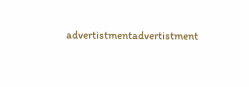advertistmentadvertistment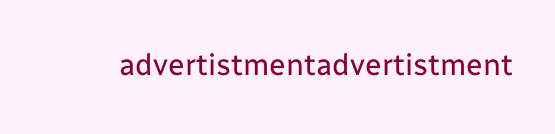advertistmentadvertistment